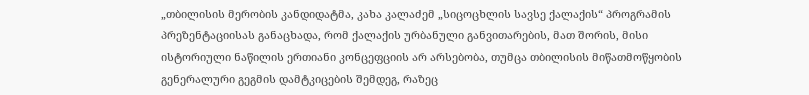„თბილისის მერობის კანდიდატმა, კახა კალაძემ „სიცოცხლის სავსე ქალაქის“ პროგრამის პრეზენტაციისას განაცხადა, რომ ქალაქის ურბანული განვითარების, მათ შორის, მისი ისტორიული ნაწილის ერთიანი კონცეფციის არ არსებობა, თუმცა თბილისის მიწათმოწყობის გენერალური გეგმის დამტკიცების შემდეგ, რაზეც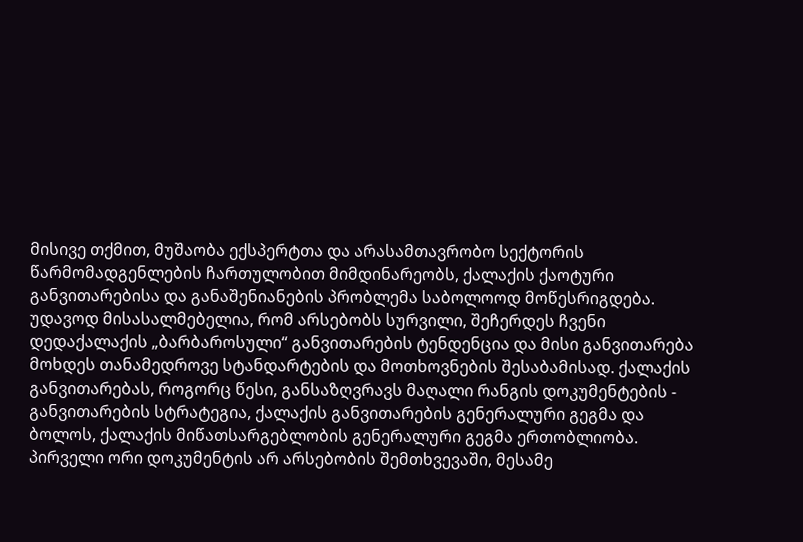მისივე თქმით, მუშაობა ექსპერტთა და არასამთავრობო სექტორის წარმომადგენლების ჩართულობით მიმდინარეობს, ქალაქის ქაოტური განვითარებისა და განაშენიანების პრობლემა საბოლოოდ მოწესრიგდება. უდავოდ მისასალმებელია, რომ არსებობს სურვილი, შეჩერდეს ჩვენი დედაქალაქის „ბარბაროსული“ განვითარების ტენდენცია და მისი განვითარება მოხდეს თანამედროვე სტანდარტების და მოთხოვნების შესაბამისად. ქალაქის განვითარებას, როგორც წესი, განსაზღვრავს მაღალი რანგის დოკუმენტების - განვითარების სტრატეგია, ქალაქის განვითარების გენერალური გეგმა და ბოლოს, ქალაქის მიწათსარგებლობის გენერალური გეგმა ერთობლიობა. პირველი ორი დოკუმენტის არ არსებობის შემთხვევაში, მესამე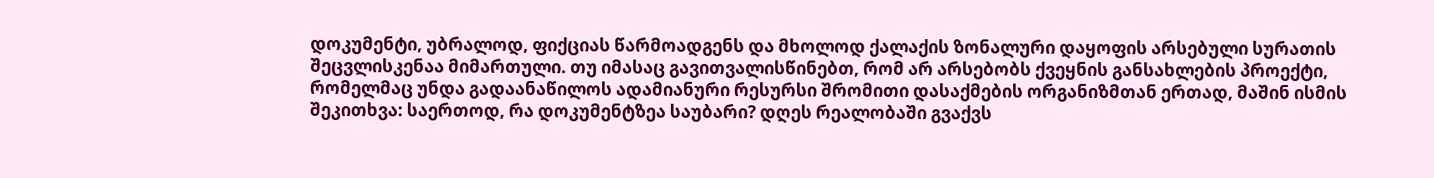დოკუმენტი, უბრალოდ, ფიქციას წარმოადგენს და მხოლოდ ქალაქის ზონალური დაყოფის არსებული სურათის შეცვლისკენაა მიმართული. თუ იმასაც გავითვალისწინებთ, რომ არ არსებობს ქვეყნის განსახლების პროექტი, რომელმაც უნდა გადაანაწილოს ადამიანური რესურსი შრომითი დასაქმების ორგანიზმთან ერთად, მაშინ ისმის შეკითხვა: საერთოდ, რა დოკუმენტზეა საუბარი? დღეს რეალობაში გვაქვს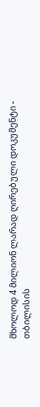მხოლოდ 4 მილიონ ლარად ღირებული დოკუმენტი - თბილისის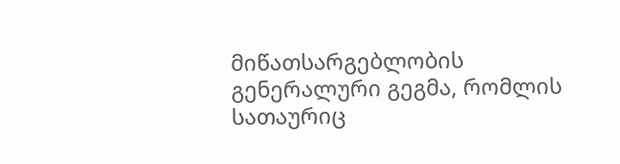მიწათსარგებლობის გენერალური გეგმა, რომლის სათაურიც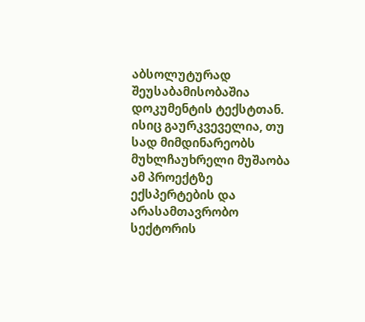აბსოლუტურად შეუსაბამისობაშია დოკუმენტის ტექსტთან. ისიც გაურკვეველია, თუ სად მიმდინარეობს მუხლჩაუხრელი მუშაობა ამ პროექტზე ექსპერტების და არასამთავრობო სექტორის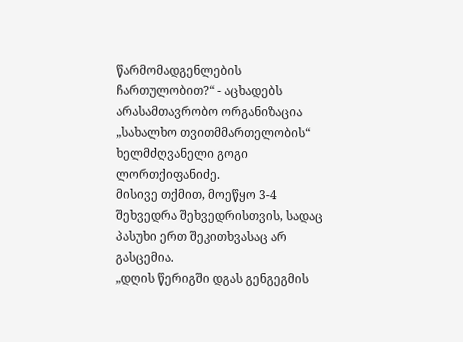წარმომადგენლების ჩართულობით?“ - აცხადებს არასამთავრობო ორგანიზაცია „სახალხო თვითმმართელობის“ ხელმძღვანელი გოგი ლორთქიფანიძე.
მისივე თქმით, მოეწყო 3-4 შეხვედრა შეხვედრისთვის, სადაც პასუხი ერთ შეკითხვასაც არ გასცემია.
„დღის წერიგში დგას გენგეგმის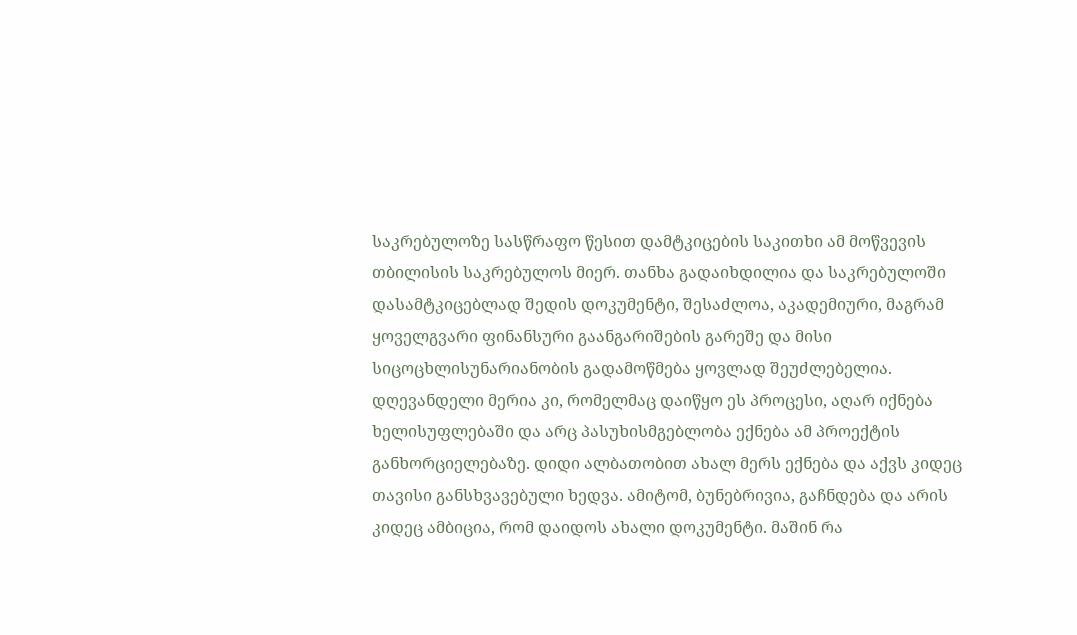საკრებულოზე სასწრაფო წესით დამტკიცების საკითხი ამ მოწვევის თბილისის საკრებულოს მიერ. თანხა გადაიხდილია და საკრებულოში დასამტკიცებლად შედის დოკუმენტი, შესაძლოა, აკადემიური, მაგრამ ყოველგვარი ფინანსური გაანგარიშების გარეშე და მისი სიცოცხლისუნარიანობის გადამოწმება ყოვლად შეუძლებელია. დღევანდელი მერია კი, რომელმაც დაიწყო ეს პროცესი, აღარ იქნება ხელისუფლებაში და არც პასუხისმგებლობა ექნება ამ პროექტის განხორციელებაზე. დიდი ალბათობით ახალ მერს ექნება და აქვს კიდეც თავისი განსხვავებული ხედვა. ამიტომ, ბუნებრივია, გაჩნდება და არის კიდეც ამბიცია, რომ დაიდოს ახალი დოკუმენტი. მაშინ რა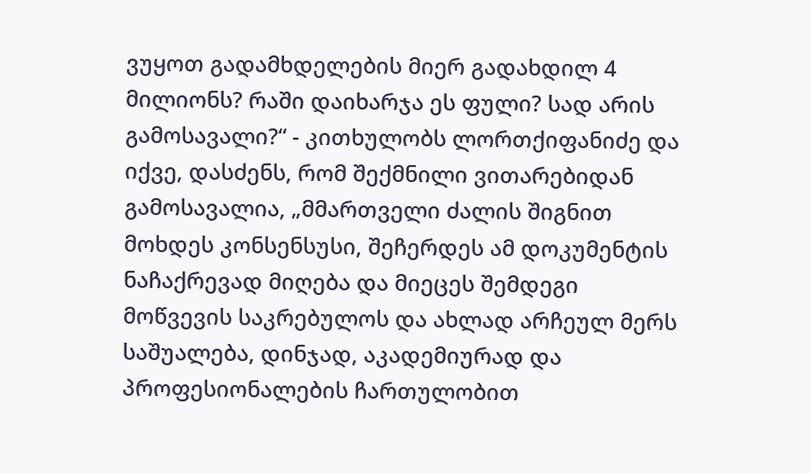ვუყოთ გადამხდელების მიერ გადახდილ 4 მილიონს? რაში დაიხარჯა ეს ფული? სად არის გამოსავალი?“ - კითხულობს ლორთქიფანიძე და იქვე, დასძენს, რომ შექმნილი ვითარებიდან გამოსავალია, „მმართველი ძალის შიგნით მოხდეს კონსენსუსი, შეჩერდეს ამ დოკუმენტის ნაჩაქრევად მიღება და მიეცეს შემდეგი მოწვევის საკრებულოს და ახლად არჩეულ მერს საშუალება, დინჯად, აკადემიურად და პროფესიონალების ჩართულობით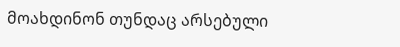მოახდინონ თუნდაც არსებული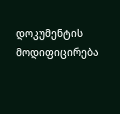დოკუმენტის მოდიფიცირება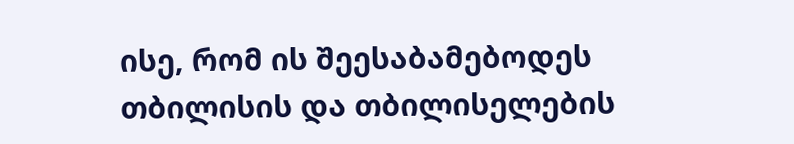ისე, რომ ის შეესაბამებოდეს თბილისის და თბილისელების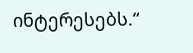ინტერესებს.“